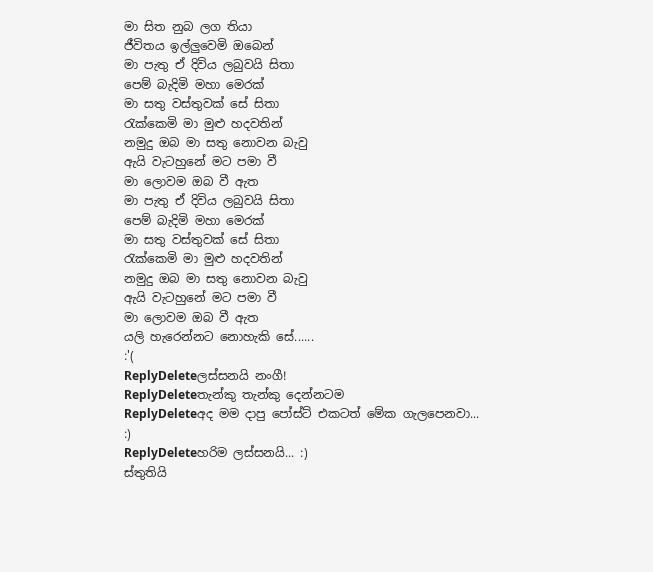මා සිත නුබ ලග තියා
ජීවිතය ඉල්ලුවෙමි ඔබෙන්
මා පැතු ඒ දිවිය ලබුවයි සිතා
පෙම් බැදිමි මහා මෙරක්
මා සතු වස්තුවක් සේ සිතා
රැක්කෙමි මා මුළු හදවතින්
නමුදු ඔබ මා සතු නොවන බැවු
ඇයි වැටහුනේ මට පමා වී
මා ලොවම ඔබ වී ඇත
මා පැතු ඒ දිවිය ලබුවයි සිතා
පෙම් බැදිමි මහා මෙරක්
මා සතු වස්තුවක් සේ සිතා
රැක්කෙමි මා මුළු හදවතින්
නමුදු ඔබ මා සතු නොවන බැවු
ඇයි වැටහුනේ මට පමා වී
මා ලොවම ඔබ වී ඇත
යලි හැරෙන්නට නොහැකි සේ......
:'(
ReplyDeleteලස්සනයි නංගී!
ReplyDeleteතැන්කු තැන්කු දෙන්නටම
ReplyDeleteඅද මම දාපු පෝස්ට් එකටත් මේක ගැලපෙනවා... :)
ReplyDeleteහරිම ලස්සනයි... :)
ස්තුතියි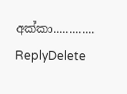අක්කා.............
ReplyDelete